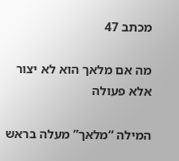מכתב 47

מה אם מלאך הוא לא יצור אלא פעולה

המילה “מלאך” מעלה בראש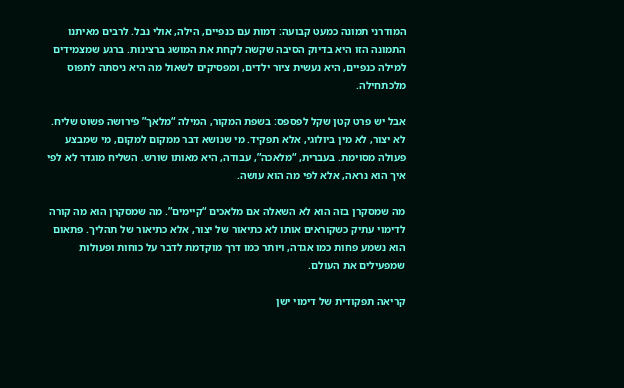המודרני תמונה כמעט קבועה: דמות עם כנפיים, הילה, אולי נבל. לרבים מאיתנו התמונה הזו היא בדיוק הסיבה שקשה לקחת את המושג ברצינות. ברגע שמצמידים למילה כנפיים, היא נעשית ציור ילדים, ומפסיקים לשאול מה היא ניסתה לתפוס מלכתחילה.

אבל יש פרט קטן שקל לפספס: בשפת המקור, המילה “מלאך” פירושה פשוט שליח. לא יצור, לא מין ביולוגי, אלא תפקיד. מי שנושא דבר ממקום למקום, מי שמבצע פעולה מסוימת. בעברית, “מלאכה”, עבודה, היא מאותו שורש. השליח מוגדר לא לפי איך הוא נראה, אלא לפי מה הוא עושה.

מה שמסקרן בזה הוא לא השאלה אם מלאכים “קיימים”. מה שמסקרן הוא מה קורה לדימוי עתיק כשקוראים אותו לא כתיאור של יצור, אלא כתיאור של תהליך. פתאום הוא נשמע פחות כמו אגדה, ויותר כמו דרך מוקדמת לדבר על כוחות ופעולות שמפעילים את העולם.

קריאה תפקודית של דימוי ישן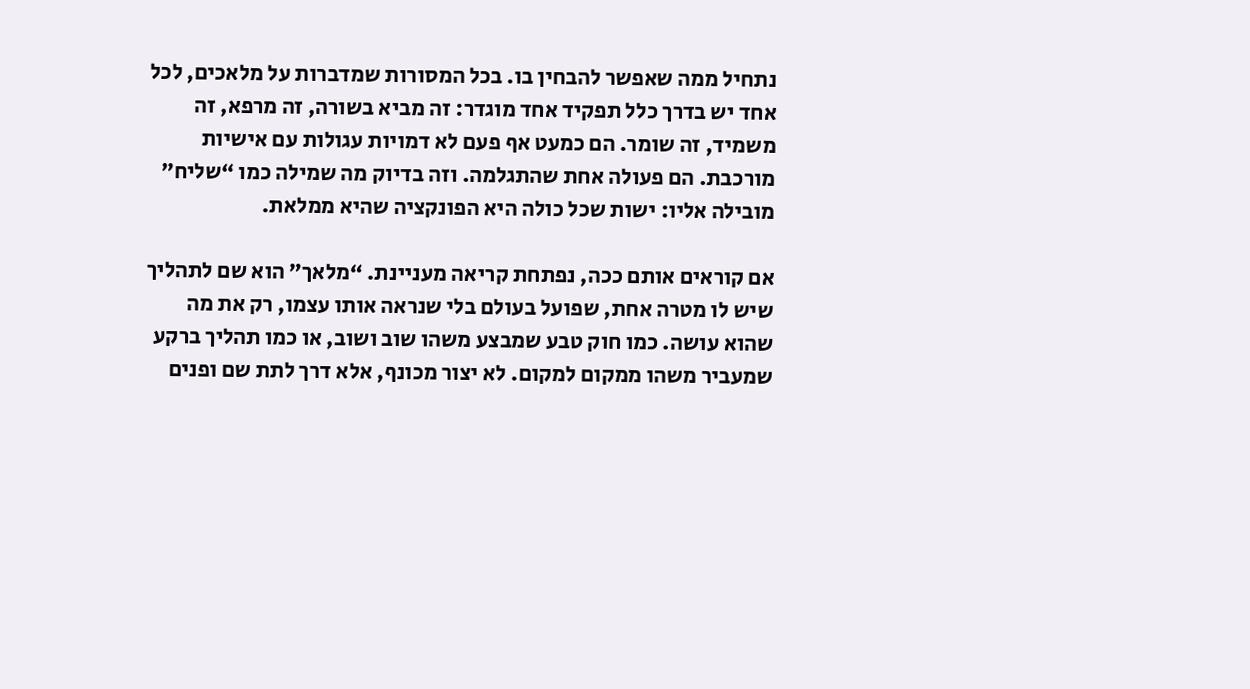נתחיל ממה שאפשר להבחין בו. בכל המסורות שמדברות על מלאכים, לכל אחד יש בדרך כלל תפקיד אחד מוגדר: זה מביא בשורה, זה מרפא, זה משמיד, זה שומר. הם כמעט אף פעם לא דמויות עגולות עם אישיות מורכבת. הם פעולה אחת שהתגלמה. וזה בדיוק מה שמילה כמו “שליח” מובילה אליו: ישות שכל כולה היא הפונקציה שהיא ממלאת.

אם קוראים אותם ככה, נפתחת קריאה מעניינת. “מלאך” הוא שם לתהליך שיש לו מטרה אחת, שפועל בעולם בלי שנראה אותו עצמו, רק את מה שהוא עושה. כמו חוק טבע שמבצע משהו שוב ושוב, או כמו תהליך ברקע שמעביר משהו ממקום למקום. לא יצור מכונף, אלא דרך לתת שם ופנים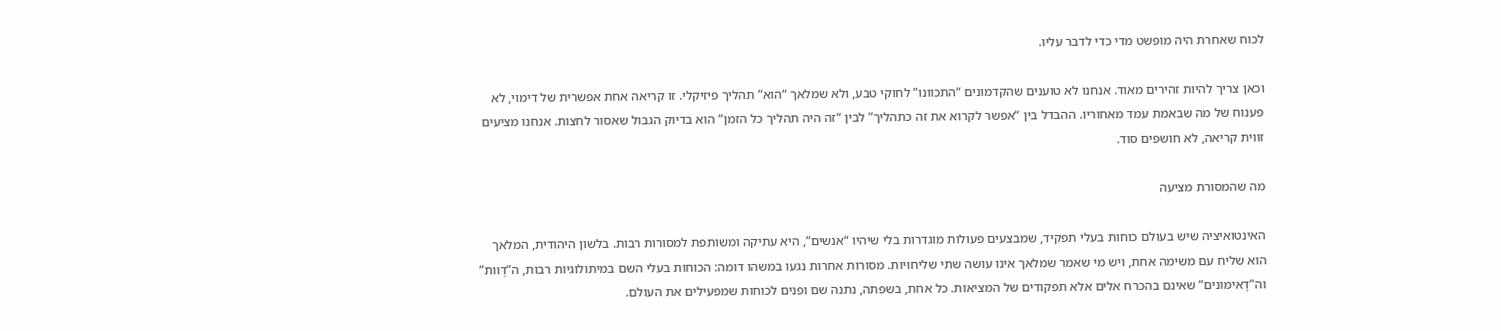לכוח שאחרת היה מופשט מדי כדי לדבר עליו.

וכאן צריך להיות זהירים מאוד. אנחנו לא טוענים שהקדמונים “התכוונו” לחוקי טבע, ולא שמלאך “הוא” תהליך פיזיקלי. זו קריאה אחת אפשרית של דימוי, לא פענוח של מה שבאמת עמד מאחוריו. ההבדל בין “אפשר לקרוא את זה כתהליך” לבין “זה היה תהליך כל הזמן” הוא בדיוק הגבול שאסור לחצות. אנחנו מציעים זווית קריאה, לא חושפים סוד.

מה שהמסורת מציעה

האינטואיציה שיש בעולם כוחות בעלי תפקיד, שמבצעים פעולות מוגדרות בלי שיהיו “אנשים”, היא עתיקה ומשותפת למסורות רבות. בלשון היהודית, המלאך הוא שליח עם משימה אחת, ויש מי שאמר שמלאך אינו עושה שתי שליחויות. מסורות אחרות נגעו במשהו דומה: הכוחות בעלי השם במיתולוגיות רבות, ה”דֶּוות” וה”דָאימונים” שאינם בהכרח אלים אלא תפקודים של המציאות. כל אחת, בשפתה, נתנה שם ופנים לכוחות שמפעילים את העולם.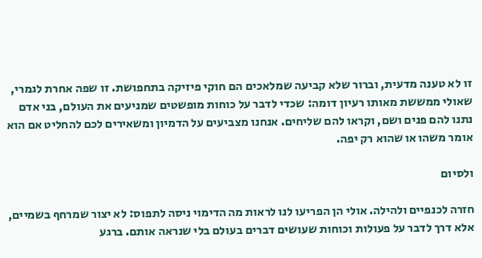זו לא טענה מדעית, וברור שלא קביעה שמלאכים הם חוקי פיזיקה בתחפושת. זו שפה אחרת לגמרי, שאולי ממששת מאותו רעיון דומה: שכדי לדבר על כוחות מופשטים שמניעים את העולם, בני אדם נתנו להם פנים ושם, וקראו להם שליחים. אנחנו מצביעים על הדמיון ומשאירים לכם להחליט אם הוא אומר משהו או שהוא רק יפה.

ולסיום

חזרה לכנפיים ולהילה. אולי הן הפריעו לנו לראות מה הדימוי ניסה לתפוס: לא יצור שמרחף בשמיים, אלא דרך לדבר על פעולות וכוחות שעושים דברים בעולם בלי שנראה אותם. ברגע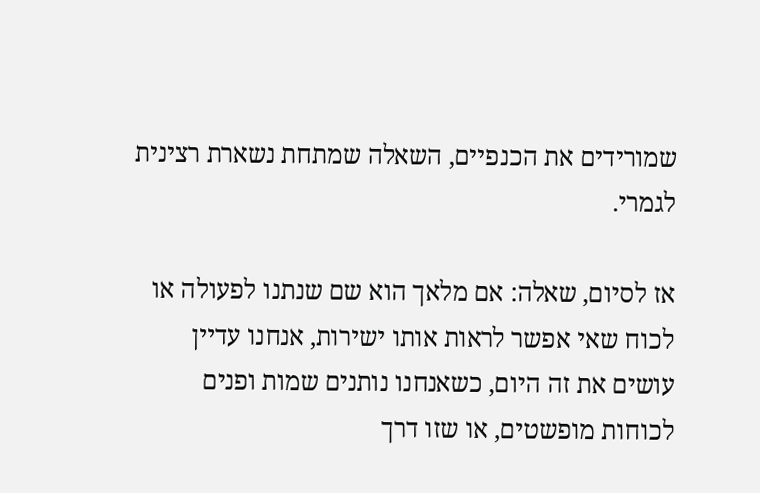שמורידים את הכנפיים, השאלה שמתחת נשארת רצינית לגמרי.

אז לסיום, שאלה: אם מלאך הוא שם שנתנו לפעולה או לכוח שאי אפשר לראות אותו ישירות, אנחנו עדיין עושים את זה היום, כשאנחנו נותנים שמות ופנים לכוחות מופשטים, או שזו דרך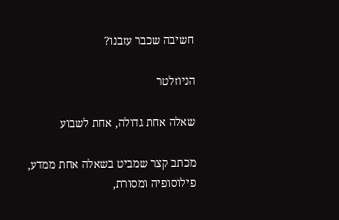חשיבה שכבר עזבנו?

הניוזלטר

שאלה אחת גדולה, אחת לשבוע

מכתב קצר שמביט בשאלה אחת ממדע, פילוסופיה ומסורת,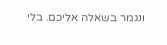ונגמר בשאלה אליכם. בלי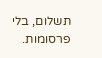תשלום, בלי פרסומות.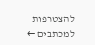להצטרפות למכתבים ←